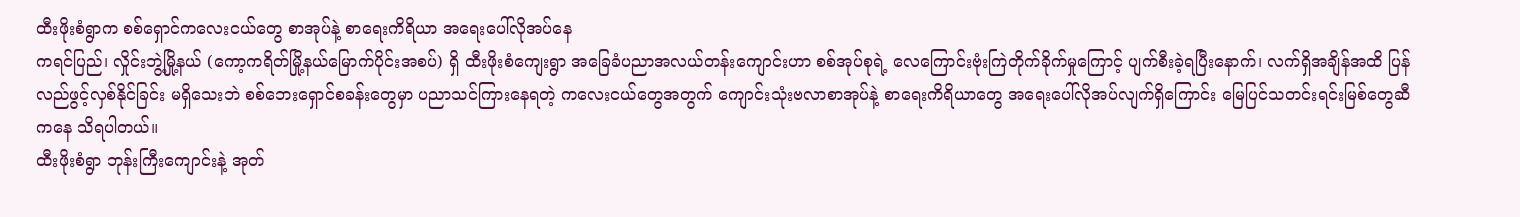ထီးဖိုးစံရွာက စစ်ရှောင်ကလေးငယ်တွေ စာအုပ်နဲ့ စာရေးကိရိယာ အရေးပေါ်လိုအပ်နေ
ကရင်ပြည်၊ လှိုင်းဘွဲ့မြို့နယ် (ကော့ကရိတ်မြို့နယ်မြောက်ပိုင်းအစပ်) ရှိ ထီးဖိုးစံကျေးရွာ အခြေခံပညာအလယ်တန်းကျောင်းဟာ စစ်အုပ်စုရဲ့ လေကြောင်းဗုံးကြဲတိုက်ခိုက်မှုကြောင့် ပျက်စီးခဲ့ရပြီးနောက်၊ လက်ရှိအချိန်အထိ ပြန်လည်ဖွင့်လှစ်နိုင်ခြင်း မရှိသေးဘဲ စစ်ဘေးရှောင်စခန်းတွေမှာ ပညာသင်ကြားနေရတဲ့ ကလေးငယ်တွေအတွက် ကျောင်းသုံးဗလာစာအုပ်နဲ့ စာရေးကိရိယာတွေ အရေးပေါ်လိုအပ်လျက်ရှိကြောင်း မြေပြင်သတင်းရင်းမြစ်တွေဆီကနေ သိရပါတယ်။
ထီးဖိုးစံရွာ ဘုန်းကြီးကျောင်းနဲ့ အုတ်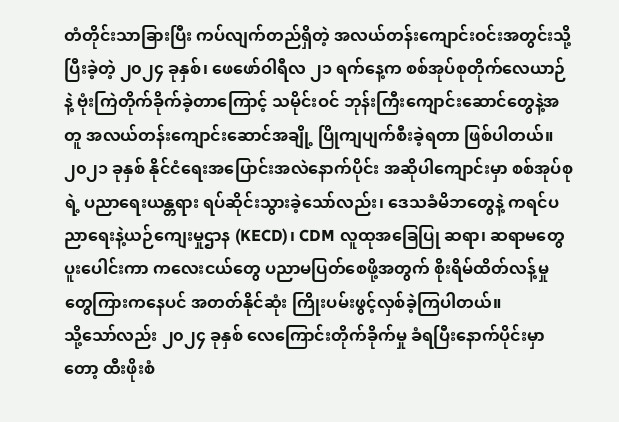တံတိုင်းသာခြားပြီး ကပ်လျက်တည်ရှိတဲ့ အလယ်တန်းကျောင်းဝင်းအတွင်းသို့ ပြီးခဲ့တဲ့ ၂၀၂၄ ခုနှစ်၊ ဖေဖော်ဝါရီလ ၂၁ ရက်နေ့က စစ်အုပ်စုတိုက်လေယာဉ်နဲ့ ဗုံးကြဲတိုက်ခိုက်ခဲ့တာကြောင့် သမိုင်းဝင် ဘုန်းကြီးကျောင်းဆောင်တွေနဲ့အတူ အလယ်တန်းကျောင်းဆောင်အချို့ ပြိုကျပျက်စီးခဲ့ရတာ ဖြစ်ပါတယ်။
၂၀၂၁ ခုနှစ် နိုင်ငံရေးအပြောင်းအလဲနောက်ပိုင်း အဆိုပါကျောင်းမှာ စစ်အုပ်စုရဲ့ ပညာရေးယန္တရား ရပ်ဆိုင်းသွားခဲ့သော်လည်း၊ ဒေသခံမိဘတွေနဲ့ ကရင်ပညာရေးနဲ့ယဉ်ကျေးမှုဌာန (KECD)၊ CDM လူထုအခြေပြု ဆရာ၊ ဆရာမတွေ ပူးပေါင်းကာ ကလေးငယ်တွေ ပညာမပြတ်စေဖို့အတွက် စိုးရိမ်ထိတ်လန့်မှုတွေကြားကနေပင် အတတ်နိုင်ဆုံး ကြိုးပမ်းဖွင့်လှစ်ခဲ့ကြပါတယ်။
သို့သော်လည်း ၂၀၂၄ ခုနှစ် လေကြောင်းတိုက်ခိုက်မှု ခံရပြီးနောက်ပိုင်းမှာတော့ ထီးဖိုးစံ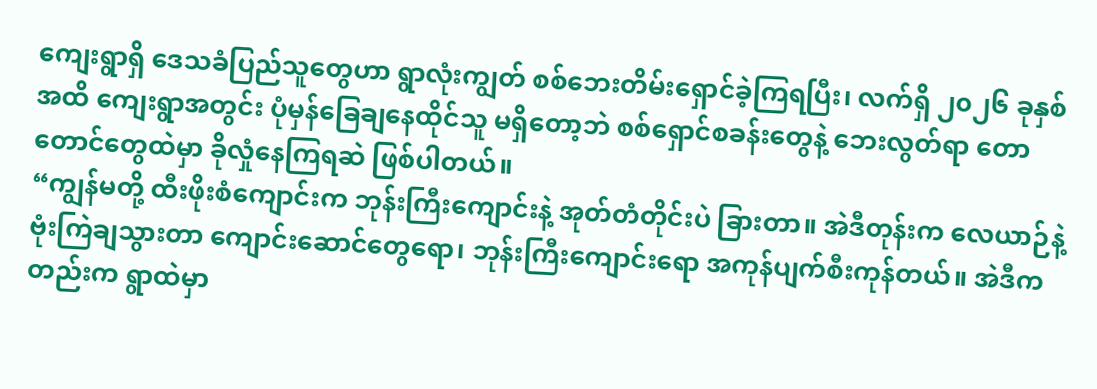ကျေးရွာရှိ ဒေသခံပြည်သူတွေဟာ ရွာလုံးကျွတ် စစ်ဘေးတိမ်းရှောင်ခဲ့ကြရပြီး၊ လက်ရှိ ၂၀၂၆ ခုနှစ်အထိ ကျေးရွာအတွင်း ပုံမှန်ခြေချနေထိုင်သူ မရှိတော့ဘဲ စစ်ရှောင်စခန်းတွေနဲ့ ဘေးလွတ်ရာ တောတောင်တွေထဲမှာ ခိုလှုံနေကြရဆဲ ဖြစ်ပါတယ်။
“ကျွန်မတို့ ထီးဖိုးစံကျောင်းက ဘုန်းကြီးကျောင်းနဲ့ အုတ်တံတိုင်းပဲ ခြားတာ။ အဲဒီတုန်းက လေယာဉ်နဲ့ ဗုံးကြဲချသွားတာ ကျောင်းဆောင်တွေရော၊ ဘုန်းကြီးကျောင်းရော အကုန်ပျက်စီးကုန်တယ်။ အဲဒီကတည်းက ရွာထဲမှာ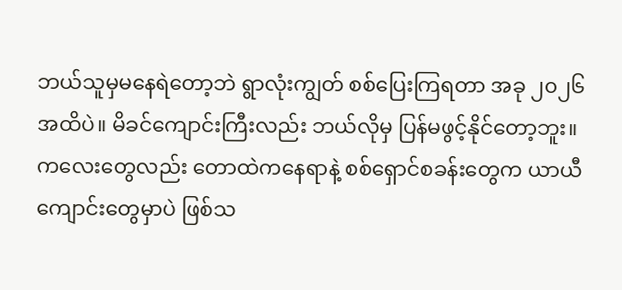ဘယ်သူမှမနေရဲတော့ဘဲ ရွာလုံးကျွတ် စစ်ပြေးကြရတာ အခု ၂၀၂၆ အထိပဲ။ မိခင်ကျောင်းကြီးလည်း ဘယ်လိုမှ ပြန်မဖွင့်နိုင်တော့ဘူး။ ကလေးတွေလည်း တောထဲကနေရာနဲ့ စစ်ရှောင်စခန်းတွေက ယာယီကျောင်းတွေမှာပဲ ဖြစ်သ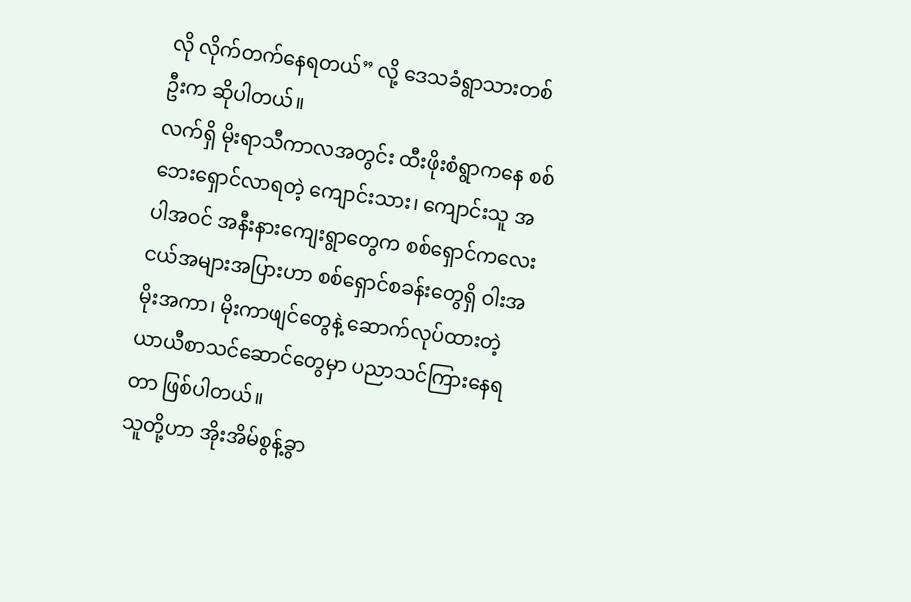လို လိုက်တက်နေရတယ်” လို့ ဒေသခံရွာသားတစ်ဦးက ဆိုပါတယ်။
လက်ရှိ မိုးရာသီကာလအတွင်း ထီးဖိုးစံရွာကနေ စစ်ဘေးရှောင်လာရတဲ့ ကျောင်းသား၊ ကျောင်းသူ အပါအဝင် အနီးနားကျေးရွာတွေက စစ်ရှောင်ကလေးငယ်အများအပြားဟာ စစ်ရှောင်စခန်းတွေရှိ ဝါးအမိုးအကာ၊ မိုးကာဖျင်တွေနဲ့ ဆောက်လုပ်ထားတဲ့ ယာယီစာသင်ဆောင်တွေမှာ ပညာသင်ကြားနေရတာ ဖြစ်ပါတယ်။
သူတို့ဟာ အိုးအိမ်စွန့်ခွာ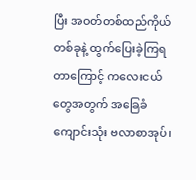ပြီး အဝတ်တစ်ထည်ကိုယ်တစ်ခုနဲ့ ထွက်ပြေးခဲ့ကြရတာကြောင့် ကလေးငယ်တွေအတွက် အခြေခံကျောင်းသုံး ဗလာစာအုပ်၊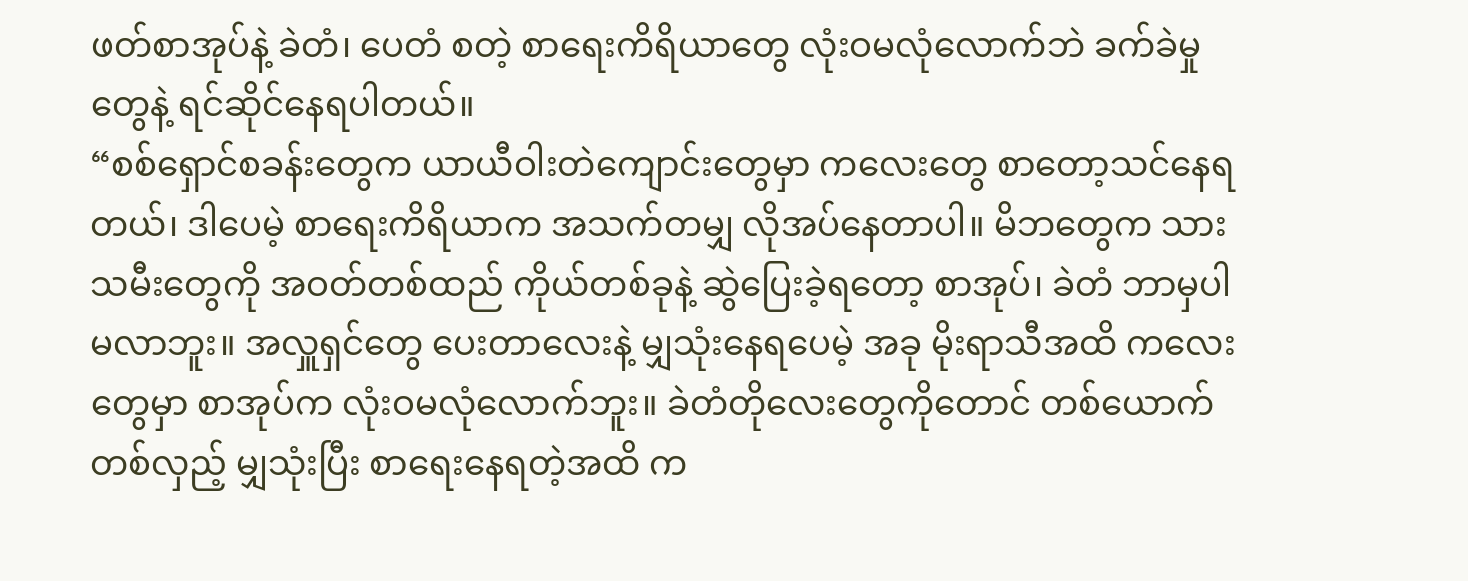ဖတ်စာအုပ်နဲ့ ခဲတံ၊ ပေတံ စတဲ့ စာရေးကိရိယာတွေ လုံးဝမလုံလောက်ဘဲ ခက်ခဲမှုတွေနဲ့ ရင်ဆိုင်နေရပါတယ်။
“စစ်ရှောင်စခန်းတွေက ယာယီဝါးတဲကျောင်းတွေမှာ ကလေးတွေ စာတော့သင်နေရတယ်၊ ဒါပေမဲ့ စာရေးကိရိယာက အသက်တမျှ လိုအပ်နေတာပါ။ မိဘတွေက သားသမီးတွေကို အဝတ်တစ်ထည် ကိုယ်တစ်ခုနဲ့ ဆွဲပြေးခဲ့ရတော့ စာအုပ်၊ ခဲတံ ဘာမှပါမလာဘူး။ အလှူရှင်တွေ ပေးတာလေးနဲ့ မျှသုံးနေရပေမဲ့ အခု မိုးရာသီအထိ ကလေးတွေမှာ စာအုပ်က လုံးဝမလုံလောက်ဘူး။ ခဲတံတိုလေးတွေကိုတောင် တစ်ယောက်တစ်လှည့် မျှသုံးပြီး စာရေးနေရတဲ့အထိ က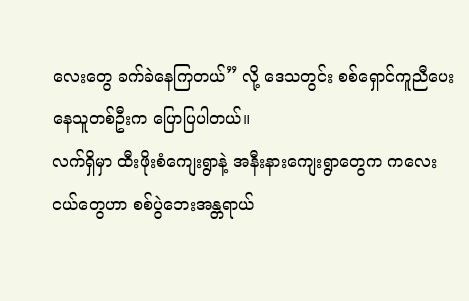လေးတွေ ခက်ခဲနေကြတယ်” လို့ ဒေသတွင်း စစ်ရှောင်ကူညီပေးနေသူတစ်ဦးက ပြောပြပါတယ်။
လက်ရှိမှာ ထီးဖိုးစံကျေးရွာနဲ့ အနီးနားကျေးရွာတွေက ကလေးငယ်တွေဟာ စစ်ပွဲဘေးအန္တရာယ်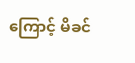ကြောင့် မိခင်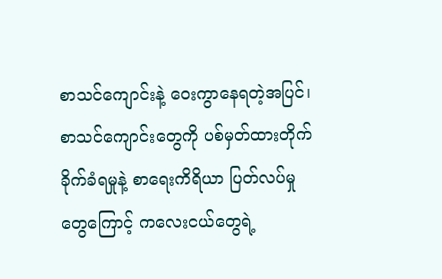စာသင်ကျောင်းနဲ့ ဝေးကွာနေရတဲ့အပြင်၊ စာသင်ကျောင်းတွေကို ပစ်မှတ်ထားတိုက်ခိုက်ခံရမှုနဲ့ စာရေးကိရိယာ ပြတ်လပ်မှုတွေကြောင့် ကလေးငယ်တွေရဲ့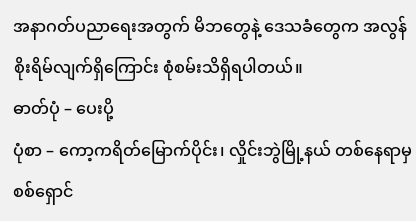အနာဂတ်ပညာရေးအတွက် မိဘတွေနဲ့ ဒေသခံတွေက အလွန်စိုးရိမ်လျက်ရှိကြောင်း စုံစမ်းသိရှိရပါတယ်။
ဓာတ်ပုံ – ပေးပို့
ပုံစာ – ကော့ကရိတ်မြောက်ပိုင်း၊ လှိုင်းဘွဲမြို့နယ် တစ်နေရာမှ စစ်ရှောင်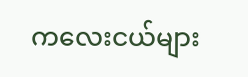ကလေးငယ်များ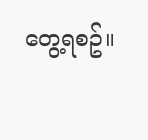တွေ့ရစဥ်။